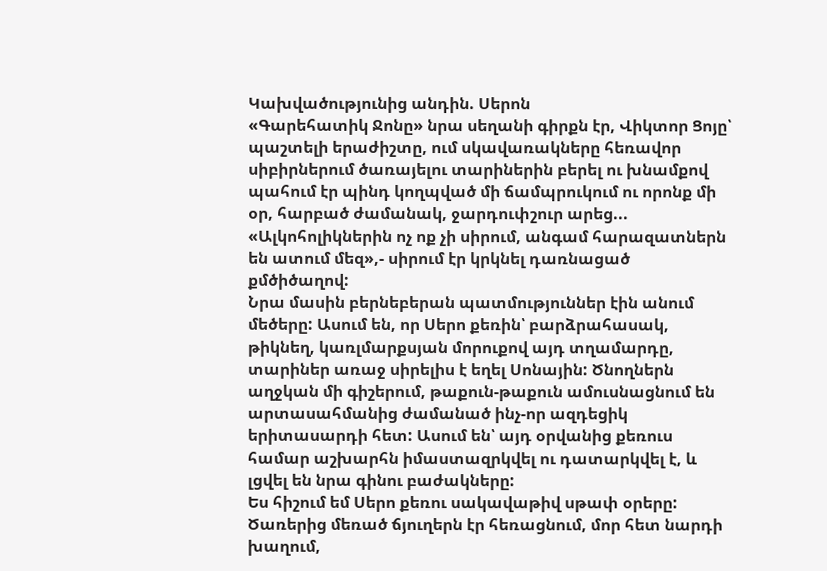Կախվածությունից անդին. Սերոն
«Գարեհատիկ Ջոնը» նրա սեղանի գիրքն էր, Վիկտոր Ցոյը՝ պաշտելի երաժիշտը, ում սկավառակները հեռավոր սիբիրներում ծառայելու տարիներին բերել ու խնամքով պահում էր պինդ կողպված մի ճամպրուկում ու որոնք մի օր, հարբած ժամանակ, ջարդուփշուր արեց... «Ալկոհոլիկներին ոչ ոք չի սիրում, անգամ հարազատներն են ատում մեզ»,- սիրում էր կրկնել դառնացած քմծիծաղով:
Նրա մասին բերնեբերան պատմություններ էին անում մեծերը: Ասում են, որ Սերո քեռին՝ բարձրահասակ, թիկնեղ, կառլմարքսյան մորուքով այդ տղամարդը, տարիներ առաջ սիրելիս է եղել Սոնային: Ծնողներն աղջկան մի գիշերում, թաքուն-թաքուն ամուսնացնում են արտասահմանից ժամանած ինչ-որ ազդեցիկ երիտասարդի հետ: Ասում են՝ այդ օրվանից քեռուս համար աշխարհն իմաստազրկվել ու դատարկվել է, և լցվել են նրա գինու բաժակները:
Ես հիշում եմ Սերո քեռու սակավաթիվ սթափ օրերը: Ծառերից մեռած ճյուղերն էր հեռացնում, մոր հետ նարդի խաղում,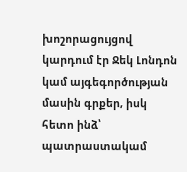խոշորացույցով կարդում էր Ջեկ Լոնդոն կամ այգեգործության մասին գրքեր, իսկ հետո ինձ՝ պատրաստակամ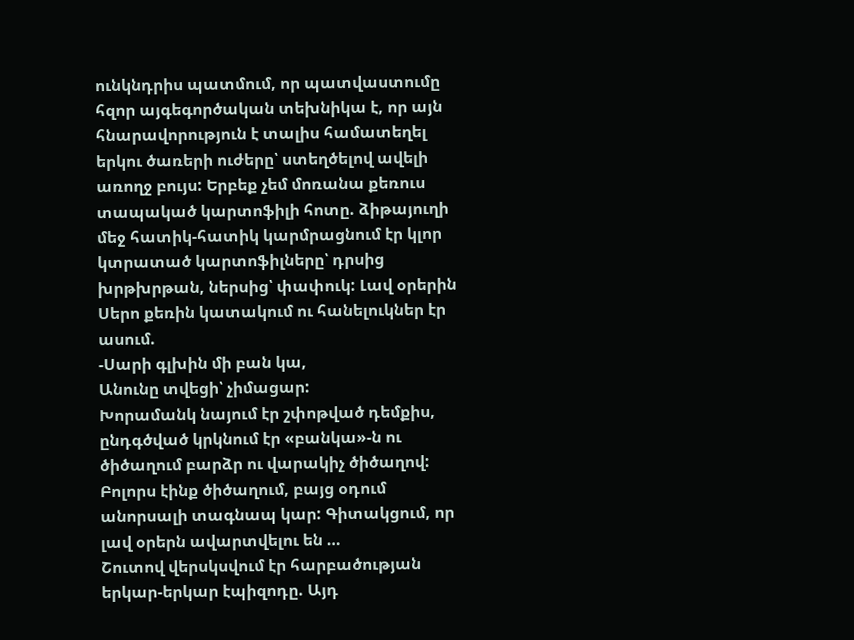ունկնդրիս պատմում, որ պատվաստումը հզոր այգեգործական տեխնիկա է, որ այն հնարավորություն է տալիս համատեղել երկու ծառերի ուժերը՝ ստեղծելով ավելի առողջ բույս: Երբեք չեմ մոռանա քեռուս տապակած կարտոֆիլի հոտը. ձիթայուղի մեջ հատիկ-հատիկ կարմրացնում էր կլոր կտրատած կարտոֆիլները՝ դրսից խրթխրթան, ներսից՝ փափուկ: Լավ օրերին Սերո քեռին կատակում ու հանելուկներ էր ասում.
-Սարի գլխին մի բան կա,
Անունը տվեցի՝ չիմացար:
Խորամանկ նայում էր շփոթված դեմքիս, ընդգծված կրկնում էր «բանկա»-ն ու ծիծաղում բարձր ու վարակիչ ծիծաղով: Բոլորս էինք ծիծաղում, բայց օդում անորսալի տագնապ կար: Գիտակցում, որ լավ օրերն ավարտվելու են …
Շուտով վերսկսվում էր հարբածության երկար-երկար էպիզոդը. Այդ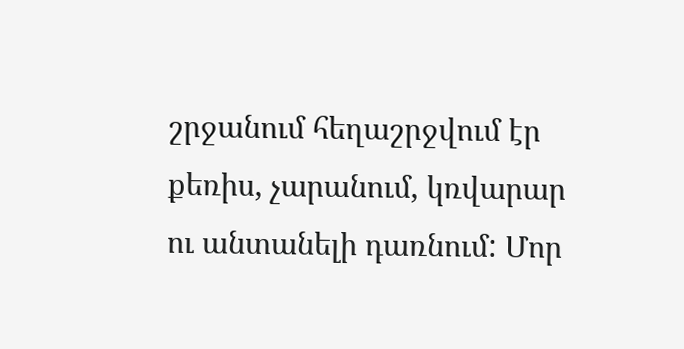շրջանում հեղաշրջվում էր քեռիս, չարանում, կռվարար ու անտանելի դառնում: Մոր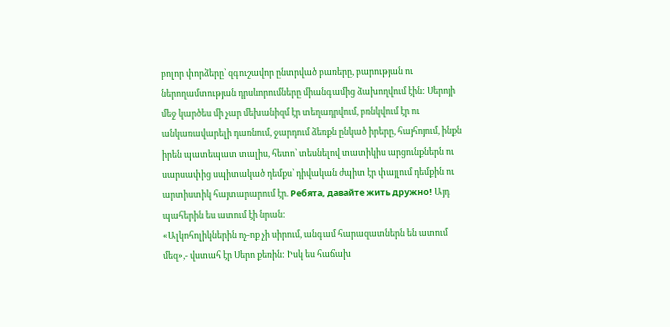բոլոր փորձերը՝ զգուշավոր ընտրված բառերը, բարության ու ներողամտության դրսևորումները միանգամից ձախողվում էին: Սերոյի մեջ կարծես մի չար մեխանիզմ էր տեղադրվում, բռնկվում էր ու անկառավարելի դառնում, ջարդում ձեռքն ընկած իրերը, հայհոյում, ինքն իրեն պատեպատ տալիս, հետո՝ տեսնելով տատիկիս արցունքներն ու սարսափից սպիտակած դեմքս՝ դիվական ժպիտ էր փայլում դեմքին ու արտիստիկ հայտարարում էր. Ребята, давайте жить дружно! Այդ պահերին ես ատում էի նրան:
«Ալկոհոլիկներին ոչ-ոք չի սիրում, անգամ հարազատներն են ատում մեզ»,- վստահ էր Սերո քեռին: Իսկ ես հաճախ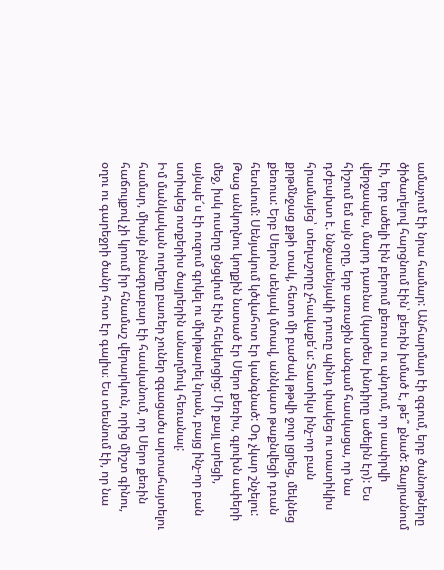ամաչում էի նրա համար: Անհարմար էի զգում, երբ ծանոթները ծիծաղելով հարցնում էին՝ քեռին խմած է, թե՞ քնած: Զայրանում էի, երբ ածելի էին բերում քեռուս ու պնդում, որ սափրվի վերջապես, մարդ դառնա (կարծես խնդիրը ածելին էր): Ես հիշում եմ այն օրը, երբ առաջին անգամ հասկացա, որ նա դժբախտ է. ննջասենյակի դուռը պինդ փակեց ու տատիկիս հրամայեց՝ տեղաշորը չհավաքե՛ս: Տատիկս ինչ-որ բան քրթմնջաց քթի տակ, հետո մի բաժակ թթվի ջուր լցրեց, մեկնեց քեռուս: Երբ Սերոն սենյակ մտավ, աննկատ թաքնվեցի դռան հետևում: Սենյակում կծվահոտ էր կանգնած: Օդ չկար շնչելու: Թաց անկողնու կողքին նստած էր Սերո քեռիս, գլուխն ափերի մեջ, իսկ ուսերը ցնցվում էին հեկեկոցից: Մի քայլ արեցի, այնպե՜ս էի ուզում գրկել ու մխիթարել նրան, բայց ինչ-որ բան ստիպեց ոտքերիս ծայրերին անաղմուկ հեռանալ:
Իմ մանկական ուղեղը բառեր չուներ զգացածս արտահայտելու համար, միայն բնազդաբար էի հասկանում, որ Սերո քեռին հաճույքով չի կրում իր հնամաշ վերարկուն, որից միշտ գինու, օղու ու գարեջրի ծանր հոտ էր գալիս։ Ես տեսնում էի, որ նա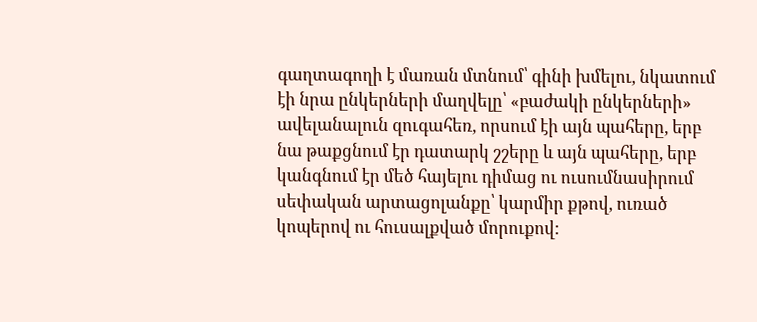գաղտագողի է մառան մտնում՝ գինի խմելու, նկատում էի նրա ընկերների մաղվելը՝ «բաժակի ընկերների» ավելանալուն զուգահեռ, որսում էի այն պահերը, երբ նա թաքցնում էր դատարկ շշերը և այն պահերը, երբ կանգնում էր մեծ հայելու դիմաց ու ուսումնասիրում սեփական արտացոլանքը՝ կարմիր քթով, ուռած կոպերով ու հուսալքված մորուքով: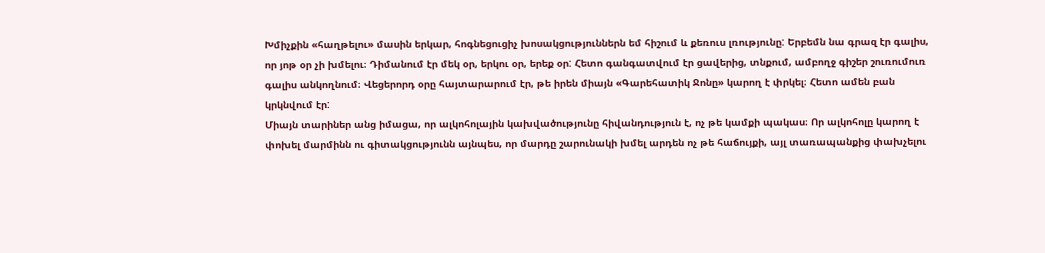Խմիչքին «հաղթելու» մասին երկար, հոգնեցուցիչ խոսակցություններն եմ հիշում և քեռուս լռությունը: Երբեմն նա գրազ էր գալիս, որ յոթ օր չի խմելու։ Դիմանում էր մեկ օր, երկու օր, երեք օր: Հետո գանգատվում էր ցավերից, տնքում, ամբողջ գիշեր շուռումուռ գալիս անկողնում։ Վեցերորդ օրը հայտարարում էր, թե իրեն միայն «Գարեհատիկ Ջոնը» կարող է փրկել։ Հետո ամեն բան կրկնվում էր:
Միայն տարիներ անց իմացա, որ ալկոհոլային կախվածությունը հիվանդություն է, ոչ թե կամքի պակաս։ Որ ալկոհոլը կարող է փոխել մարմինն ու գիտակցությունն այնպես, որ մարդը շարունակի խմել արդեն ոչ թե հաճույքի, այլ տառապանքից փախչելու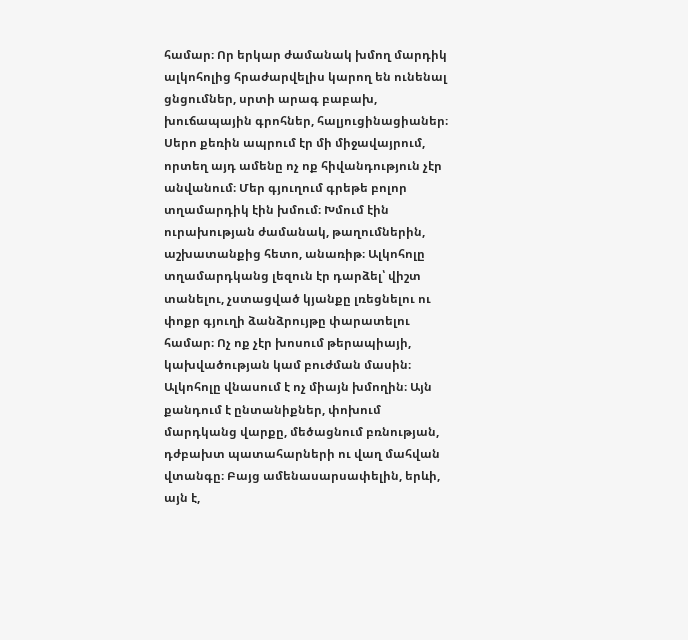համար։ Որ երկար ժամանակ խմող մարդիկ ալկոհոլից հրաժարվելիս կարող են ունենալ ցնցումներ, սրտի արագ բաբախ, խուճապային գրոհներ, հալյուցինացիաներ։
Սերո քեռին ապրում էր մի միջավայրում, որտեղ այդ ամենը ոչ ոք հիվանդություն չէր անվանում։ Մեր գյուղում գրեթե բոլոր տղամարդիկ էին խմում։ Խմում էին ուրախության ժամանակ, թաղումներին, աշխատանքից հետո, անառիթ։ Ալկոհոլը տղամարդկանց լեզուն էր դարձել՝ վիշտ տանելու, չստացված կյանքը լռեցնելու ու փոքր գյուղի ձանձրույթը փարատելու համար։ Ոչ ոք չէր խոսում թերապիայի, կախվածության կամ բուժման մասին։
Ալկոհոլը վնասում է ոչ միայն խմողին։ Այն քանդում է ընտանիքներ, փոխում մարդկանց վարքը, մեծացնում բռնության, դժբախտ պատահարների ու վաղ մահվան վտանգը։ Բայց ամենասարսափելին, երևի, այն է,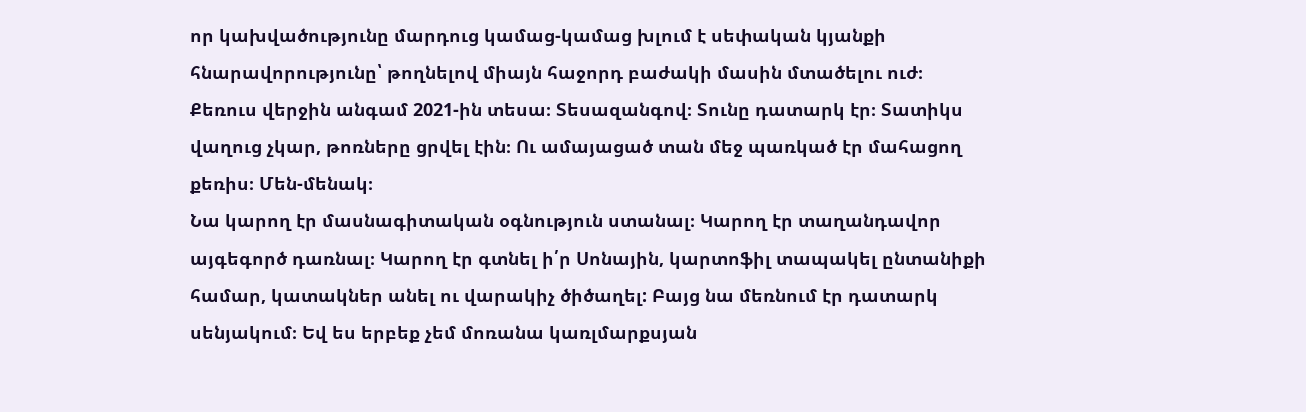որ կախվածությունը մարդուց կամաց-կամաց խլում է սեփական կյանքի հնարավորությունը՝ թողնելով միայն հաջորդ բաժակի մասին մտածելու ուժ։
Քեռուս վերջին անգամ 2021-ին տեսա։ Տեսազանգով։ Տունը դատարկ էր։ Տատիկս վաղուց չկար, թոռները ցրվել էին։ Ու ամայացած տան մեջ պառկած էր մահացող քեռիս։ Մեն-մենակ։
Նա կարող էր մասնագիտական օգնություն ստանալ։ Կարող էր տաղանդավոր այգեգործ դառնալ։ Կարող էր գտնել ի՛ր Սոնային, կարտոֆիլ տապակել ընտանիքի համար, կատակներ անել ու վարակիչ ծիծաղել: Բայց նա մեռնում էր դատարկ սենյակում։ Եվ ես երբեք չեմ մոռանա կառլմարքսյան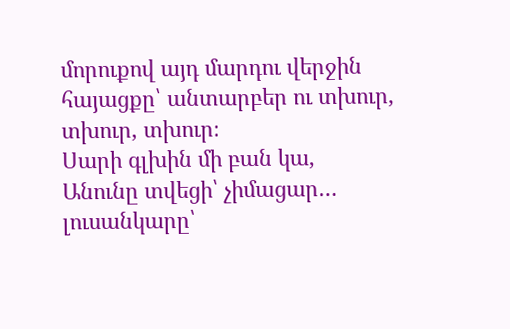մորուքով այդ մարդու վերջին հայացքը՝ անտարբեր ու տխուր, տխուր, տխուր։
Սարի գլխին մի բան կա,
Անունը տվեցի՝ չիմացար…
լուսանկարը՝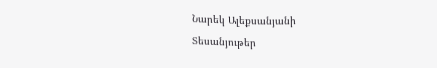Նարեկ Ալեքսանյանի
Տեսանյութեր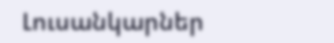Լուսանկարներ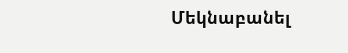Մեկնաբանել